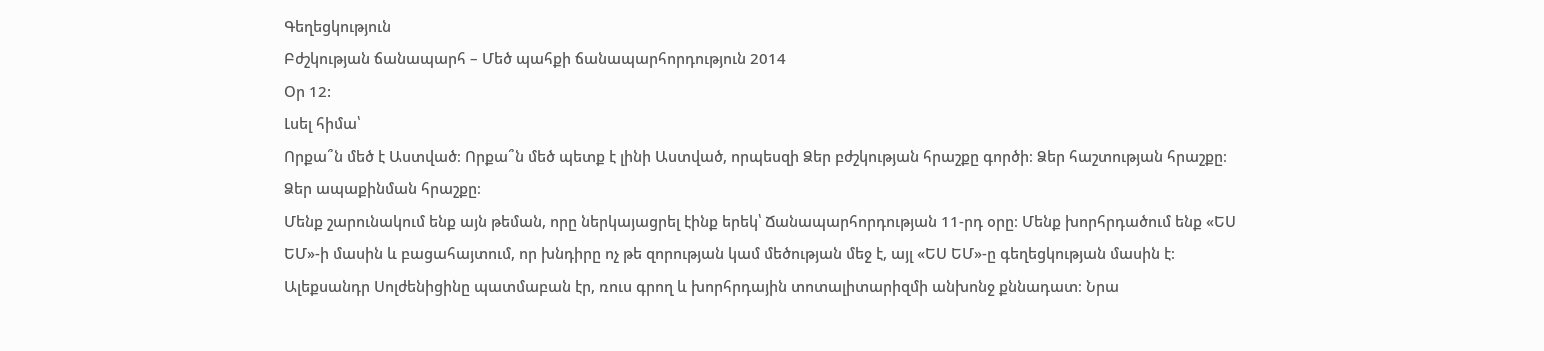Գեղեցկություն
Բժշկության ճանապարհ – Մեծ պահքի ճանապարհորդություն 2014
Օր 12:
Լսել հիմա՝
Որքա՞ն մեծ է Աստված։ Որքա՞ն մեծ պետք է լինի Աստված, որպեսզի Ձեր բժշկության հրաշքը գործի։ Ձեր հաշտության հրաշքը։ Ձեր ապաքինման հրաշքը։
Մենք շարունակում ենք այն թեման, որը ներկայացրել էինք երեկ՝ Ճանապարհորդության 11-րդ օրը։ Մենք խորհրդածում ենք «ԵՍ ԵՄ»-ի մասին և բացահայտում, որ խնդիրը ոչ թե զորության կամ մեծության մեջ է, այլ «ԵՍ ԵՄ»-ը գեղեցկության մասին է։
Ալեքսանդր Սոլժենիցինը պատմաբան էր, ռուս գրող և խորհրդային տոտալիտարիզմի անխոնջ քննադատ։ Նրա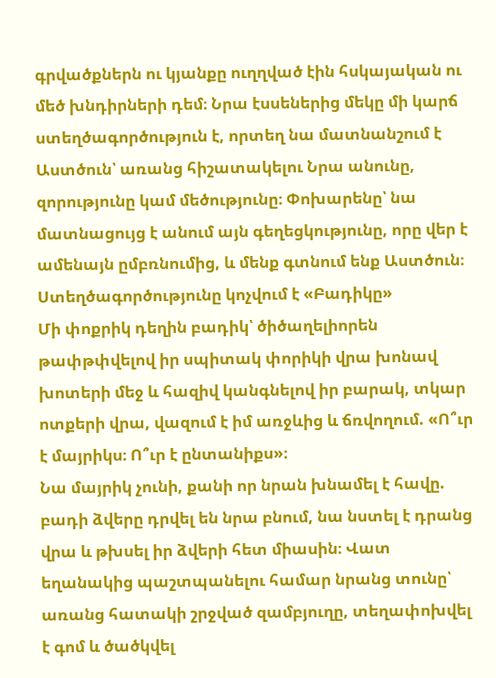գրվածքներն ու կյանքը ուղղված էին հսկայական ու մեծ խնդիրների դեմ։ Նրա էսսեներից մեկը մի կարճ ստեղծագործություն է, որտեղ նա մատնանշում է Աստծուն՝ առանց հիշատակելու Նրա անունը, զորությունը կամ մեծությունը։ Փոխարենը՝ նա մատնացույց է անում այն գեղեցկությունը, որը վեր է ամենայն ըմբռնումից, և մենք գտնում ենք Աստծուն։
Ստեղծագործությունը կոչվում է «Բադիկը»
Մի փոքրիկ դեղին բադիկ՝ ծիծաղելիորեն թափթփվելով իր սպիտակ փորիկի վրա խոնավ խոտերի մեջ և հազիվ կանգնելով իր բարակ, տկար ոտքերի վրա, վազում է իմ առջևից և ճռվողում. «Ո՞ւր է մայրիկս։ Ո՞ւր է ընտանիքս»։
Նա մայրիկ չունի, քանի որ նրան խնամել է հավը. բադի ձվերը դրվել են նրա բնում, նա նստել է դրանց վրա և թխսել իր ձվերի հետ միասին։ Վատ եղանակից պաշտպանելու համար նրանց տունը՝ առանց հատակի շրջված զամբյուղը, տեղափոխվել է գոմ և ծածկվել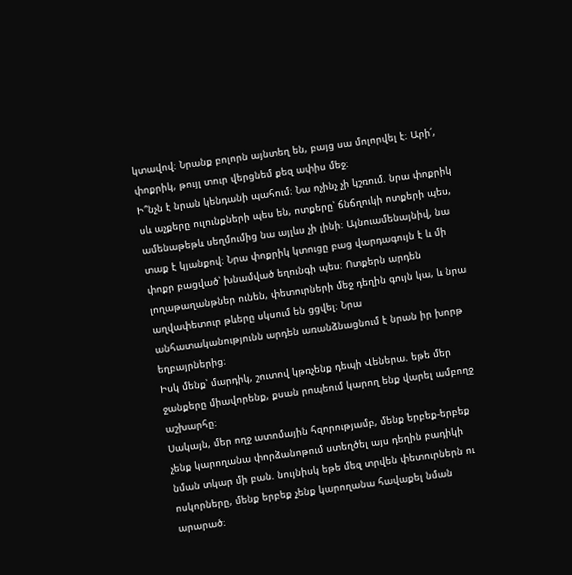կտավով։ Նրանք բոլորն այնտեղ են, բայց սա մոլորվել է։ Արի՛, փոքրիկ, թույլ տուր վերցնեմ քեզ ափիս մեջ։
Ի՞նչն է նրան կենդանի պահում։ Նա ոչինչ չի կշռում. նրա փոքրիկ սև աչքերը ուլունքների պես են, ոտքերը՝ ճնճղուկի ոտքերի պես, ամենաթեթև սեղմումից նա այլևս չի լինի։ Այնուամենայնիվ, նա տաք է կյանքով։ Նրա փոքրիկ կտուցը բաց վարդագույն է և մի փոքր բացված՝ խնամված եղունգի պես։ Ոտքերն արդեն լողաթաղանթներ ունեն, փետուրների մեջ դեղին գույն կա, և նրա աղվափետուր թևերը սկսում են ցցվել։ Նրա անհատականությունն արդեն առանձնացնում է նրան իր խորթ եղբայրներից։
Իսկ մենք՝ մարդիկ, շուտով կթռչենք դեպի Վեներա. եթե մեր ջանքերը միավորենք, քսան րոպեում կարող ենք վարել ամբողջ աշխարհը։
Սակայն, մեր ողջ ատոմային հզորությամբ, մենք երբեք-երբեք չենք կարողանա փորձանոթում ստեղծել այս դեղին բադիկի նման տկար մի բան. նույնիսկ եթե մեզ տրվեն փետուրներն ու ոսկորները, մենք երբեք չենք կարողանա հավաքել նման արարած։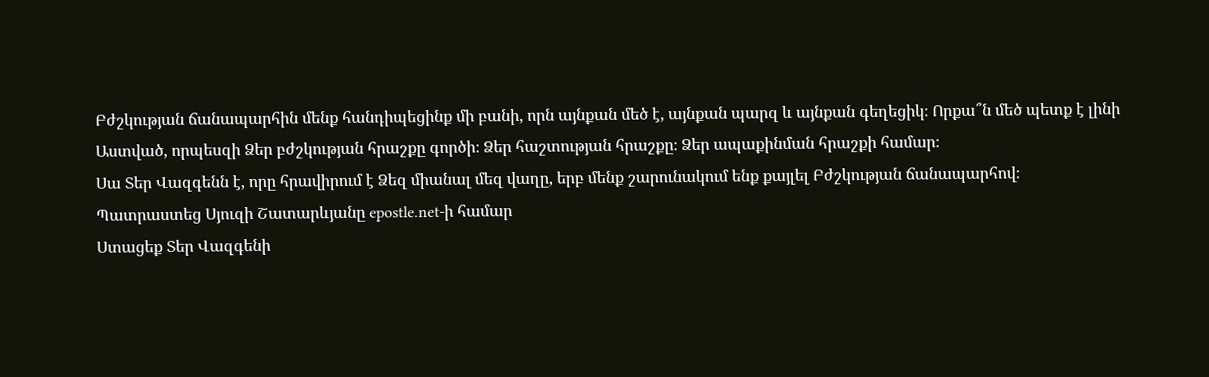Բժշկության ճանապարհին մենք հանդիպեցինք մի բանի, որն այնքան մեծ է, այնքան պարզ և այնքան գեղեցիկ։ Որքա՞ն մեծ պետք է լինի Աստված, որպեսզի Ձեր բժշկության հրաշքը գործի։ Ձեր հաշտության հրաշքը։ Ձեր ապաքինման հրաշքի համար։
Սա Տեր Վազգենն է, որը հրավիրում է Ձեզ միանալ մեզ վաղը, երբ մենք շարունակում ենք քայլել Բժշկության ճանապարհով։
Պատրաստեց Սյուզի Շատարևյանը epostle.net-ի համար
Ստացեք Տեր Վազգենի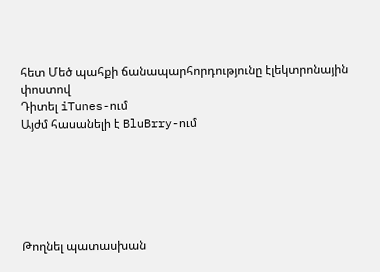հետ Մեծ պահքի ճանապարհորդությունը էլեկտրոնային փոստով
Դիտել iTunes-ում
Այժմ հասանելի է BluBrry-ում






Թողնել պատասխան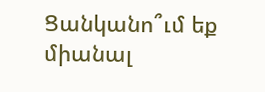Ցանկանո՞ւմ եք միանալ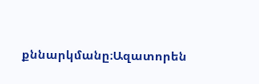քննարկմանը։Ազատորեն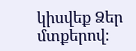կիսվեք Ձեր մտքերով։